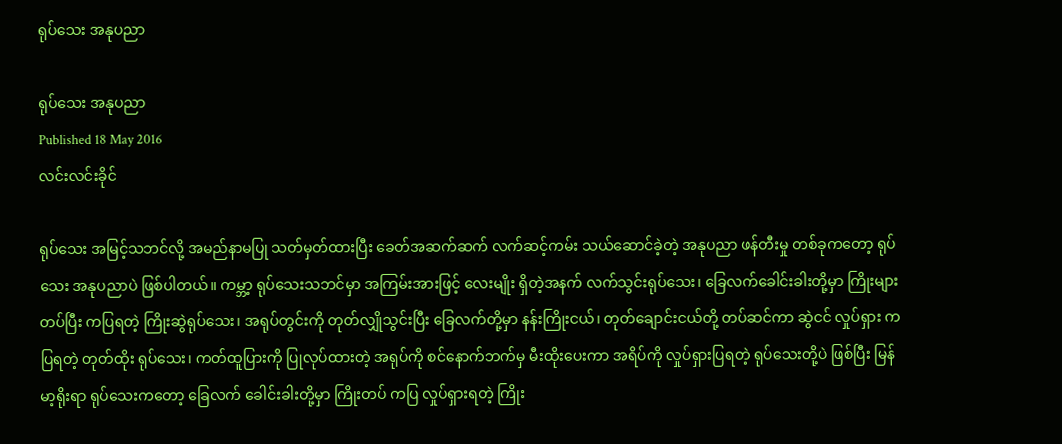ရုပ်သေး အနုပညာ

ရုပ်သေး အနုပညာ
Published 18 May 2016
လင်းလင်းခိုင်

ရုပ်သေး အမြင့်သဘင်လို့ အမည်နာမပြု သတ်မှတ်ထားပြီး ခေတ်အဆက်ဆက် လက်ဆင့်ကမ်း သယ်ဆောင်ခဲ့တဲ့ အနုပညာ ဖန်တီးမှု တစ်ခုကတော့ ရုပ်သေး အနုပညာပဲ ဖြစ်ပါတယ်။ ကမ္ဘာ့ ရုပ်သေးသဘင်မှာ အကြမ်းအားဖြင့် လေးမျိုး ရှိတဲ့အနက် လက်သွင်းရုပ်သေး၊ ခြေလက်ခေါင်းခါးတို့မှာ ကြိုးများတပ်ပြီး ကပြရတဲ့ ကြိုးဆွဲရုပ်သေး၊ အရုပ်တွင်းကို တုတ်လျှိုသွင်းပြီး ခြေလက်တို့မှာ နန်းကြိုးငယ်၊ တုတ်ချောင်းငယ်တို့ တပ်ဆင်ကာ ဆွဲငင် လှုပ်ရှား ကပြရတဲ့ တုတ်ထိုး ရုပ်သေး၊ ကတ်ထူပြားကို ပြုလုပ်ထားတဲ့ အရုပ်ကို စင်နောက်ဘက်မှ မီးထိုးပေးကာ အရိပ်ကို လှုပ်ရှားပြရတဲ့ ရုပ်သေးတို့ပဲ ဖြစ်ပြီး မြန်မာ့ရိုးရာ ရုပ်သေးကတော့ ခြေလက် ခေါင်းခါးတို့မှာ ကြိုးတပ် ကပြ လှုပ်ရှားရတဲ့ ကြိုး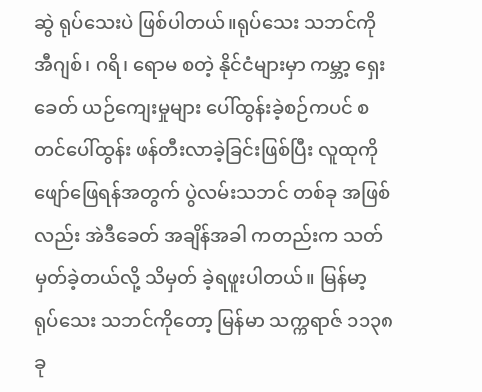ဆွဲ ရုပ်သေးပဲ ဖြစ်ပါတယ်။ရုပ်သေး သဘင်ကို အီဂျစ်၊ ဂရိ၊ ရောမ စတဲ့ နိုင်ငံများမှာ ကမ္ဘာ့ ရှေးခေတ် ယဉ်ကျေးမှုများ ပေါ်ထွန်းခဲ့စဉ်ကပင် စတင်ပေါ်ထွန်း ဖန်တီးလာခဲ့ခြင်းဖြစ်ပြီး လူထုကို ဖျော်ဖြေရန်အတွက် ပွဲလမ်းသဘင် တစ်ခု အဖြစ်လည်း အဲဒီခေတ် အချိန်အခါ ကတည်းက သတ်မှတ်ခဲ့တယ်လို့ သိမှတ် ခဲ့ရဖူးပါတယ်။ မြန်မာ့ ရုပ်သေး သဘင်ကိုတော့ မြန်မာ သက္ကရာဇ် ၁၁၃၈ ခု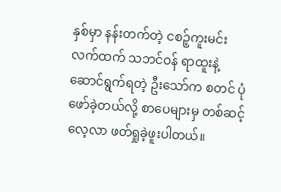နှစ်မှာ နန်းတက်တဲ့ ငစဉ့်ကူးမင်း လက်ထက် သဘင်ဝန် ရာထူးနဲ့ ဆောင်ရွက်ရတဲ့ ဦးသော်က စတင် ပုံဖော်ခဲ့တယ်လို့ စာပေများမှ တစ်ဆင့် လေ့လာ ဖတ်ရှုခဲ့ဖူးပါတယ်။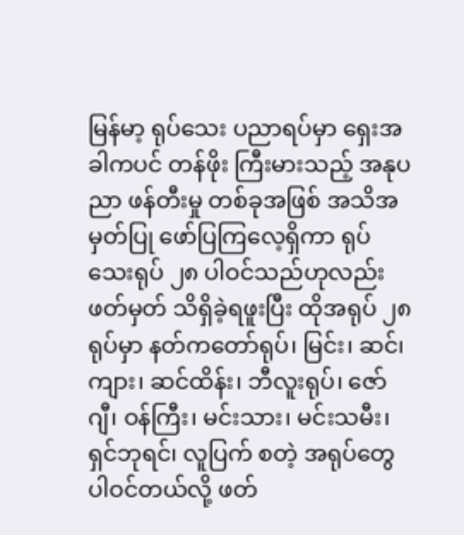မြန်မာ့ ရုပ်သေး ပညာရပ်မှာ ရှေးအခါကပင် တန်ဖိုး ကြီးမားသည့် အနုပညာ ဖန်တီးမှု တစ်ခုအဖြစ် အသိအမှတ်ပြု ဖော်ပြကြလေ့ရှိကာ ရုပ်သေးရုပ် ၂၈ ပါဝင်သည်ဟုလည်း ဖတ်မှတ် သိရှိခဲ့ရဖူးပြီး ထိုအရုပ် ၂၈ ရုပ်မှာ နတ်ကတော်ရုပ်၊ မြင်း၊ ဆင်၊ ကျား၊ ဆင်ထိန်း၊ ဘီလူးရုပ်၊ ဇော်ဂျီ၊ ဝန်ကြီး၊ မင်းသား၊ မင်းသမီး၊ ရှင်ဘုရင်၊ လူပြက် စတဲ့ အရုပ်တွေ ပါဝင်တယ်လို့ ဖတ်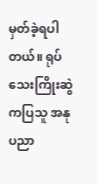မှတ်ခဲ့ရပါတယ်။ ရုပ်သေးကြိုးဆွဲ ကပြသူ အနုပညာ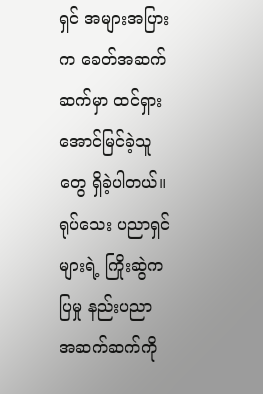ရှင် အများအပြားက ခေတ်အဆက်ဆက်မှာ ထင်ရှား အောင်မြင်ခဲ့သူတွေ ရှိခဲ့ပါတယ်။ ရုပ်သေး ပညာရှင်များရဲ့ ကြိုးဆွဲကပြမှု နည်းပညာ အဆက်ဆက်ကို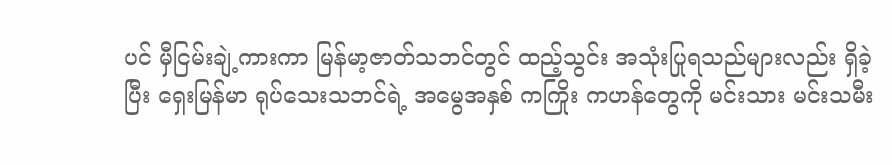ပင် မှီငြမ်းချဲ့ကားကာ မြန်မာ့ဇာတ်သဘင်တွင် ထည့်သွင်း အသုံးပြုရသည်များလည်း ရှိခဲ့ပြီး ရှေးမြန်မာ ရုပ်သေးသဘင်ရဲ့ အမွေအနှစ် ကကြိုး ကဟန်တွေကို မင်းသား မင်းသမီး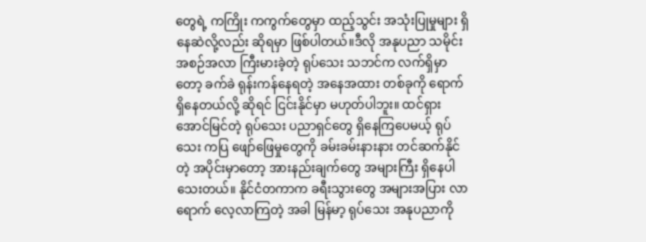တွေရဲ့ ကကြိုး ကကွက်တွေမှာ ထည့်သွင်း အသုံးပြုမှုများ ရှိနေဆဲလို့လည်း ဆိုရမှာ ဖြစ်ပါတယ်။ဒီလို အနုပညာ သမိုင်း အစဉ်အလာ ကြီးမားခဲ့တဲ့ ရုပ်သေး သဘင်က လက်ရှိမှာတော့ ခက်ခဲ ရုန်းကန်နေရတဲ့ အနေအထား တစ်ခုကို ရောက်ရှိနေတယ်လို့ ဆိုရင် ငြင်းနိုင်မှာ မဟုတ်ပါဘူး။ ထင်ရှား အောင်မြင်တဲ့ ရုပ်သေး ပညာရှင်တွေ ရှိနေကြပေမယ့် ရုပ်သေး ကပြ ဖျော်ဖြေမှုတွေကို ခမ်းခမ်းနားနား တင်ဆက်နိုင်တဲ့ အပိုင်းမှာတော့ အားနည်းချက်တွေ အများကြီး ရှိနေပါသေးတယ်။ နိုင်ငံတကာက ခရီးသွားတွေ အများအပြား လာရောက် လေ့လာကြတဲ့ အခါ မြန်မာ့ ရုပ်သေး အနုပညာကို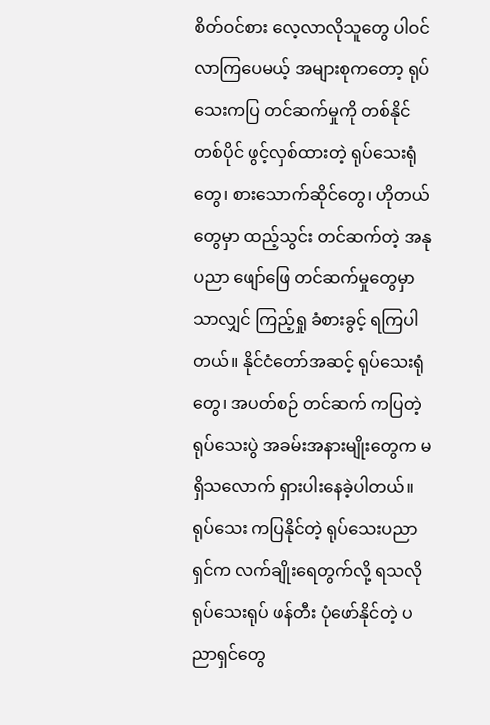စိတ်ဝင်စား လေ့လာလိုသူတွေ ပါဝင်လာကြပေမယ့် အများစုကတော့ ရုပ်သေးကပြ တင်ဆက်မှုကို တစ်နိုင်တစ်ပိုင် ဖွင့်လှစ်ထားတဲ့ ရုပ်သေးရုံတွေ၊ စားသောက်ဆိုင်တွေ၊ ဟိုတယ်တွေမှာ ထည့်သွင်း တင်ဆက်တဲ့ အနုပညာ ဖျော်ဖြေ တင်ဆက်မှုတွေမှာသာလျှင် ကြည့်ရှု ခံစားခွင့် ရကြပါတယ်။ နိုင်ငံတော်အဆင့် ရုပ်သေးရုံတွေ၊ အပတ်စဉ် တင်ဆက် ကပြတဲ့ ရုပ်သေးပွဲ အခမ်းအနားမျိုးတွေက မရှိသလောက် ရှားပါးနေခဲ့ပါတယ်။ ရုပ်သေး ကပြနိုင်တဲ့ ရုပ်သေးပညာရှင်က လက်ချိုးရေတွက်လို့ ရသလို ရုပ်သေးရုပ် ဖန်တီး ပုံဖော်နိုင်တဲ့ ပညာရှင်တွေ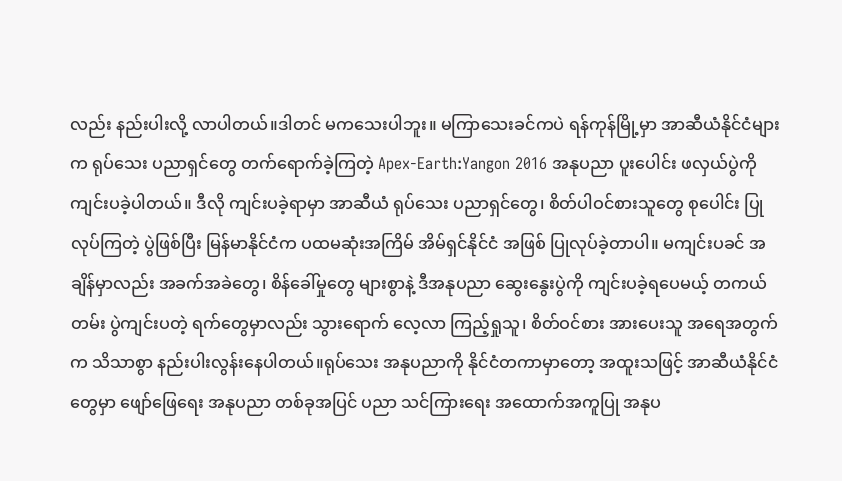လည်း နည်းပါးလို့ လာပါတယ်။ဒါတင် မကသေးပါဘူး။ မကြာသေးခင်ကပဲ ရန်ကုန်မြို့မှာ အာဆီယံနိုင်ငံများက ရုပ်သေး ပညာရှင်တွေ တက်ရောက်ခဲ့ကြတဲ့ Apex-Earth:Yangon 2016 အနုပညာ ပူးပေါင်း ဖလှယ်ပွဲကို ကျင်းပခဲ့ပါတယ်။ ဒီလို ကျင်းပခဲ့ရာမှာ အာဆီယံ ရုပ်သေး ပညာရှင်တွေ၊ စိတ်ပါဝင်စားသူတွေ စုပေါင်း ပြုလုပ်ကြတဲ့ ပွဲဖြစ်ပြီး မြန်မာနိုင်ငံက ပထမဆုံးအကြိမ် အိမ်ရှင်နိုင်ငံ အဖြစ် ပြုလုပ်ခဲ့တာပါ။ မကျင်းပခင် အချိန်မှာလည်း အခက်အခဲတွေ၊ စိန်ခေါ်မှုတွေ များစွာနဲ့ ဒီအနုပညာ ဆွေးနွေးပွဲကို ကျင်းပခဲ့ရပေမယ့် တကယ်တမ်း ပွဲကျင်းပတဲ့ ရက်တွေမှာလည်း သွားရောက် လေ့လာ ကြည့်ရှုသူ၊ စိတ်ဝင်စား အားပေးသူ အရေအတွက်က သိသာစွာ နည်းပါးလွန်းနေပါတယ်။ရုပ်သေး အနုပညာကို နိုင်ငံတကာမှာတော့ အထူးသဖြင့် အာဆီယံနိုင်ငံတွေမှာ ဖျော်ဖြေရေး အနုပညာ တစ်ခုအပြင် ပညာ သင်ကြားရေး အထောက်အကူပြု အနုပ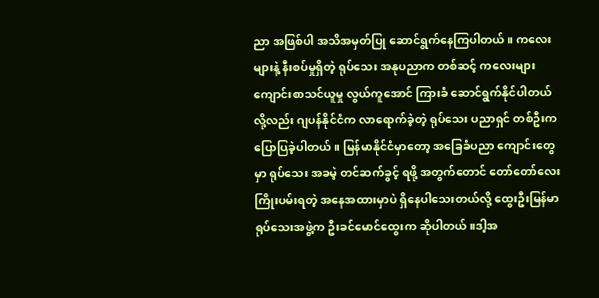ညာ အဖြစ်ပါ အသိအမှတ်ပြု ဆောင်ရွက်နေကြပါတယ်။ ကလေးများနဲ့ နီးစပ်မှုရှိတဲ့ ရုပ်သေး အနုပညာက တစ်ဆင့် ကလေးများ ကျောင်းစာသင်ယူမှု လွယ်ကူအောင် ကြားခံ ဆောင်ရွက်နိုင်ပါတယ်လို့လည်း ဂျပန်နိုင်ငံက လာရောက်ခဲ့တဲ့ ရုပ်သေး ပညာရှင် တစ်ဦးက ပြောပြခဲ့ပါတယ်။ မြန်မာနိုင်ငံမှာတော့ အခြေခံပညာ ကျောင်းတွေမှာ ရုပ်သေး အခမဲ့ တင်ဆက်ခွင့် ရဖို့ အတွက်တောင် တော်တော်လေး ကြိုးပမ်းရတဲ့ အနေအထားမှာပဲ ရှိနေပါသေးတယ်လို့ ထွေးဦးမြန်မာ ရုပ်သေးအဖွဲ့က ဦးခင်မောင်ထွေးက ဆိုပါတယ်။ဒါ့အ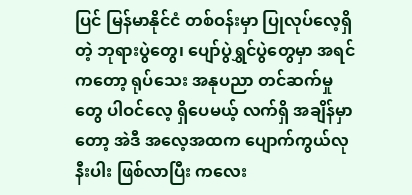ပြင် မြန်မာနိုင်ငံ တစ်ဝန်းမှာ ပြုလုပ်လေ့ရှိတဲ့ ဘုရားပွဲတွေ၊ ပျော်ပွဲရွှင်ပွဲတွေမှာ အရင်ကတော့ ရုပ်သေး အနုပညာ တင်ဆက်မှုတွေ ပါဝင်လေ့ ရှိပေမယ့် လက်ရှိ အချိန်မှာတော့ အဲဒီ အလေ့အထက ပျောက်ကွယ်လုနီးပါး ဖြစ်လာပြီး ကလေး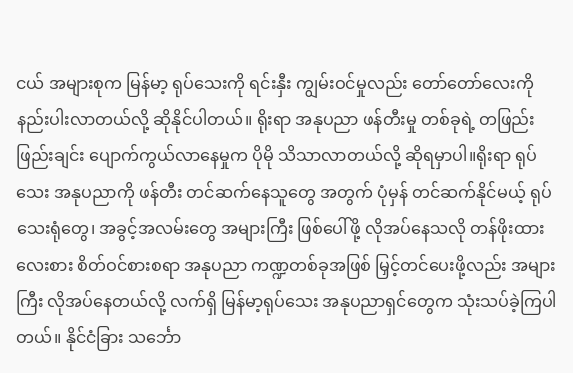ငယ် အများစုက မြန်မာ့ ရုပ်သေးကို ရင်းနှီး ကျွမ်းဝင်မှုလည်း တော်တော်လေးကို နည်းပါးလာတယ်လို့ ဆိုနိုင်ပါတယ်။ ရိုးရာ အနုပညာ ဖန်တီးမှု တစ်ခုရဲ့ တဖြည်းဖြည်းချင်း ပျောက်ကွယ်လာနေမှုက ပိုမို သိသာလာတယ်လို့ ဆိုရမှာပါ။ရိုးရာ ရုပ်သေး အနုပညာကို ဖန်တီး တင်ဆက်နေသူတွေ အတွက် ပုံမှန် တင်ဆက်နိုင်မယ့် ရုပ်သေးရုံတွေ၊ အခွင့်အလမ်းတွေ အများကြီး ဖြစ်ပေါ်ဖို့ လိုအပ်နေသလို တန်ဖိုးထားလေးစား စိတ်ဝင်စားစရာ အနုပညာ ကဏ္ဍတစ်ခုအဖြစ် မြှင့်တင်ပေးဖို့လည်း အများကြီး လိုအပ်နေတယ်လို့ လက်ရှိ မြန်မာ့ရုပ်သေး အနုပညာရှင်တွေက သုံးသပ်ခဲ့ကြပါတယ်။ နိုင်ငံခြား သင်္ဘော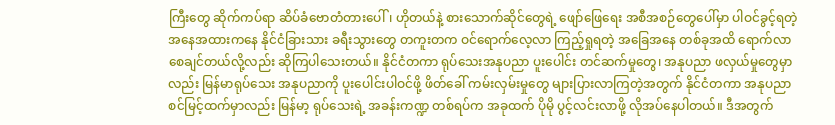ကြီးတွေ ဆိုက်ကပ်ရာ ဆိပ်ခံဗောတံတားပေါ်၊ ဟိုတယ်နဲ့ စားသောက်ဆိုင်တွေရဲ့ ဖျော်ဖြေရေး အစီအစဉ်တွေပေါ်မှာ ပါဝင်ခွင့်ရတဲ့ အနေအထားကနေ နိုင်ငံခြားသား ခရီးသွားတွေ တကူးတက ဝင်ရောက်လေ့လာ ကြည့်ရှုရတဲ့ အခြေအနေ တစ်ခုအထိ ရောက်လာစေချင်တယ်လို့လည်း ဆိုကြပါသေးတယ်။ နိုင်ငံတကာ ရုပ်သေးအနုပညာ ပူးပေါင်း တင်ဆက်မှုတွေ၊ အနုပညာ ဖလှယ်မှုတွေမှာလည်း မြန်မာရုပ်သေး အနုပညာကို ပူးပေါင်းပါဝင်ဖို့ ဖိတ်ခေါ် ကမ်းလှမ်းမှုတွေ များပြားလာကြတဲ့အတွက် နိုင်ငံတကာ အနုပညာ စင်မြင့်ထက်မှာလည်း မြန်မာ့ ရုပ်သေးရဲ့ အခန်းကဏ္ဍ တစ်ရပ်က အခုထက် ပိုမို ပွင့်လင်းလာဖို့ လိုအပ်နေပါတယ်။ ဒီအတွက်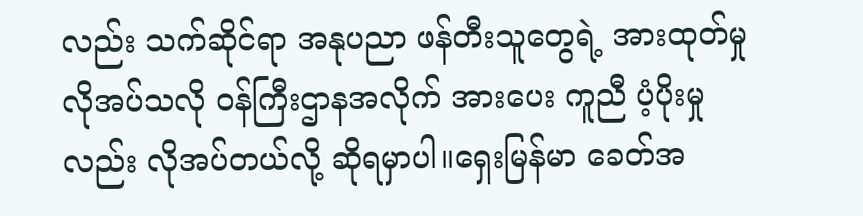လည်း သက်ဆိုင်ရာ အနုပညာ ဖန်တီးသူတွေရဲ့ အားထုတ်မှု လိုအပ်သလို ဝန်ကြီးဌာနအလိုက် အားပေး ကူညီ ပံ့ပိုးမှုလည်း လိုအပ်တယ်လို့ ဆိုရမှာပါ။ရှေးမြန်မာ ခေတ်အ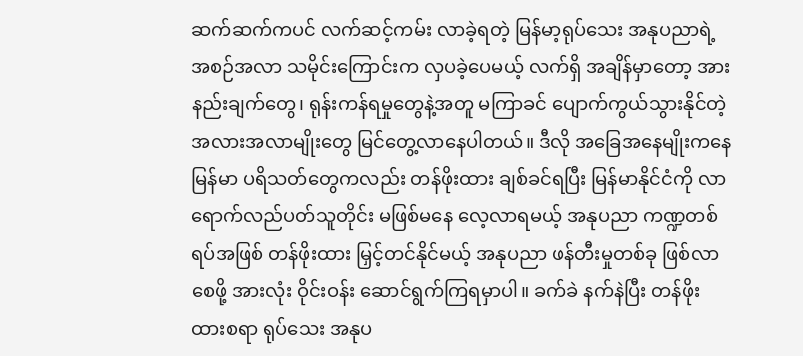ဆက်ဆက်ကပင် လက်ဆင့်ကမ်း လာခဲ့ရတဲ့ မြန်မာ့ရုပ်သေး အနုပညာရဲ့ အစဉ်အလာ သမိုင်းကြောင်းက လှပခဲ့ပေမယ့် လက်ရှိ အချိန်မှာတော့ အားနည်းချက်တွေ၊ ရုန်းကန်ရမှုတွေနဲ့အတူ မကြာခင် ပျောက်ကွယ်သွားနိုင်တဲ့ အလားအလာမျိုးတွေ မြင်တွေ့လာနေပါတယ်။ ဒီလို အခြေအနေမျိုးကနေ မြန်မာ ပရိသတ်တွေကလည်း တန်ဖိုးထား ချစ်ခင်ရပြီး မြန်မာနိုင်ငံကို လာရောက်လည်ပတ်သူတိုင်း မဖြစ်မနေ လေ့လာရမယ့် အနုပညာ ကဏ္ဍတစ်ရပ်အဖြစ် တန်ဖိုးထား မြှင့်တင်နိုင်မယ့် အနုပညာ ဖန်တီးမှုတစ်ခု ဖြစ်လာစေဖို့ အားလုံး ဝိုင်းဝန်း ဆောင်ရွက်ကြရမှာပါ။ ခက်ခဲ နက်နဲပြီး တန်ဖိုးထားစရာ ရုပ်သေး အနုပ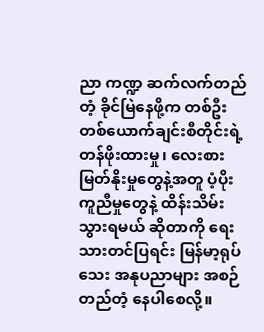ညာ ကဏ္ဍ ဆက်လက်တည်တံ့ ခိုင်မြဲနေဖို့က တစ်ဦး တစ်ယောက်ချင်းစီတိုင်းရဲ့ တန်ဖိုးထားမှု၊ လေးစားမြတ်နိုးမှုတွေနဲ့အတူ ပံ့ပိုး ကူညီမှုတွေနဲ့ ထိန်းသိမ်းသွားရမယ် ဆိုတာကို ရေးသားတင်ပြရင်း မြန်မာ့ရုပ်သေး အနုပညာများ အစဉ်တည်တံ့ နေပါစေလို့။